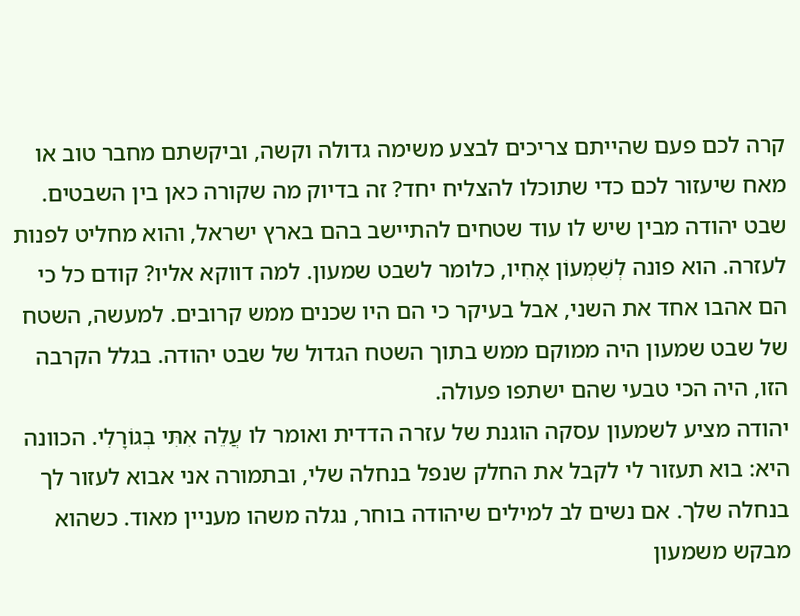קרה לכם פעם שהייתם צריכים לבצע משימה גדולה וקשה, וביקשתם מחבר טוב או מאח שיעזור לכם כדי שתוכלו להצליח יחד? זה בדיוק מה שקורה כאן בין השבטים. שבט יהודה מבין שיש לו עוד שטחים להתיישב בהם בארץ ישראל, והוא מחליט לפנות לעזרה. הוא פונה לְשִׁמְעוֹן אָחִיו, כלומר לשבט שמעון. למה דווקא אליו? קודם כל כי הם אהבו אחד את השני, אבל בעיקר כי הם היו שכנים ממש קרובים. למעשה, השטח של שבט שמעון היה ממוקם ממש בתוך השטח הגדול של שבט יהודה. בגלל הקרבה הזו, היה הכי טבעי שהם ישתפו פעולה.
יהודה מציע לשמעון עסקה הוגנת של עזרה הדדית ואומר לו עֲלֵה אִתִּי בְגוֹרָלִי. הכוונה היא: בוא תעזור לי לקבל את החלק שנפל בנחלה שלי, ובתמורה אני אבוא לעזור לך בנחלה שלך. אם נשים לב למילים שיהודה בוחר, נגלה משהו מעניין מאוד. כשהוא מבקש משמעון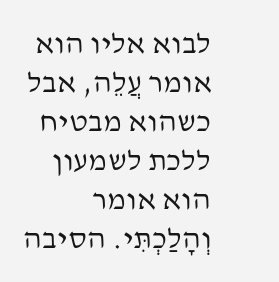לבוא אליו הוא אומר עֲלֵה, אבל כשהוא מבטיח ללכת לשמעון הוא אומר וְהָלַכְתִּי. הסיבה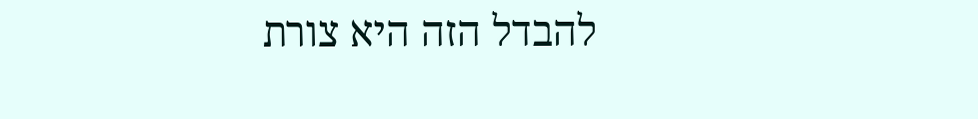להבדל הזה היא צורת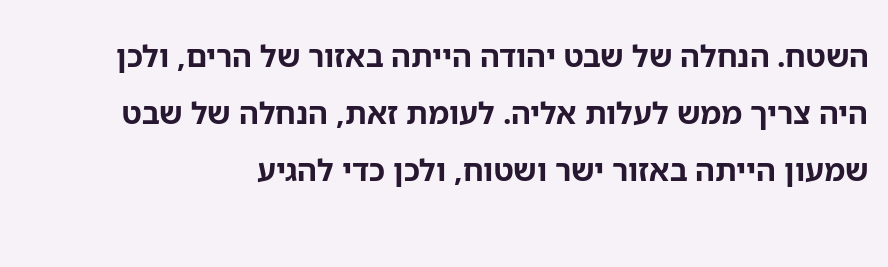השטח. הנחלה של שבט יהודה הייתה באזור של הרים, ולכן היה צריך ממש לעלות אליה. לעומת זאת, הנחלה של שבט שמעון הייתה באזור ישר ושטוח, ולכן כדי להגיע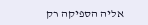אליה הספיקה רק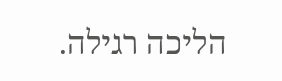הליכה רגילה.